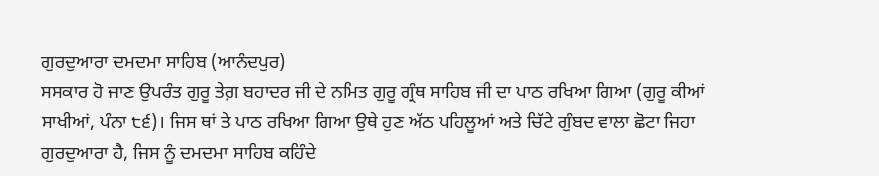ਗੁਰਦੁਆਰਾ ਦਮਦਮਾ ਸਾਹਿਬ (ਆਨੰਦਪੁਰ)
ਸਸਕਾਰ ਹੋ ਜਾਣ ਉਪਰੰਤ ਗੁਰੂ ਤੇਗ਼ ਬਹਾਦਰ ਜੀ ਦੇ ਨਮਿਤ ਗੁਰੂ ਗ੍ਰੰਥ ਸਾਹਿਬ ਜੀ ਦਾ ਪਾਠ ਰਖਿਆ ਗਿਆ (ਗੁਰੂ ਕੀਆਂ ਸਾਖੀਆਂ, ਪੰਨਾ ੮੬)। ਜਿਸ ਥਾਂ ਤੇ ਪਾਠ ਰਖਿਆ ਗਿਆ ਉਥੇ ਹੁਣ ਅੱਠ ਪਹਿਲੂਆਂ ਅਤੇ ਚਿੱਟੇ ਗੁੰਬਦ ਵਾਲਾ ਛੋਟਾ ਜਿਹਾ ਗੁਰਦੁਆਰਾ ਹੈ, ਜਿਸ ਨੂੰ ਦਮਦਮਾ ਸਾਹਿਬ ਕਹਿੰਦੇ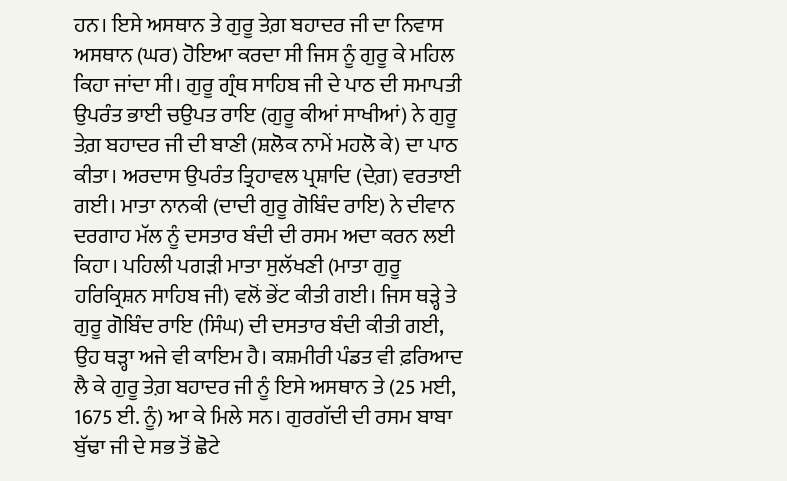ਹਨ। ਇਸੇ ਅਸਥਾਨ ਤੇ ਗੁਰੂ ਤੇਗ਼ ਬਹਾਦਰ ਜੀ ਦਾ ਨਿਵਾਸ ਅਸਥਾਨ (ਘਰ) ਹੋਇਆ ਕਰਦਾ ਸੀ ਜਿਸ ਨੂੰ ਗੁਰੂ ਕੇ ਮਹਿਲ ਕਿਹਾ ਜਾਂਦਾ ਸੀ। ਗੁਰੂ ਗ੍ਰੰਥ ਸਾਹਿਬ ਜੀ ਦੇ ਪਾਠ ਦੀ ਸਮਾਪਤੀ ਉਪਰੰਤ ਭਾਈ ਚਉਪਤ ਰਾਇ (ਗੁਰੂ ਕੀਆਂ ਸਾਖੀਆਂ) ਨੇ ਗੁਰੂ ਤੇਗ਼ ਬਹਾਦਰ ਜੀ ਦੀ ਬਾਣੀ (ਸ਼ਲੋਕ ਨਾਮੇਂ ਮਹਲੋ ਕੇ) ਦਾ ਪਾਠ ਕੀਤਾ। ਅਰਦਾਸ ਉਪਰੰਤ ਤ੍ਰਿਹਾਵਲ ਪ੍ਰਸ਼ਾਦਿ (ਦੇਗ਼) ਵਰਤਾਈ ਗਈ। ਮਾਤਾ ਨਾਨਕੀ (ਦਾਦੀ ਗੁਰੂ ਗੋਬਿੰਦ ਰਾਇ) ਨੇ ਦੀਵਾਨ ਦਰਗਾਹ ਮੱਲ ਨੂੰ ਦਸਤਾਰ ਬੰਦੀ ਦੀ ਰਸਮ ਅਦਾ ਕਰਨ ਲਈ ਕਿਹਾ। ਪਹਿਲੀ ਪਗੜੀ ਮਾਤਾ ਸੁਲੱਖਣੀ (ਮਾਤਾ ਗੁਰੂ ਹਰਿਕ੍ਰਿਸ਼ਨ ਸਾਹਿਬ ਜੀ) ਵਲੋਂ ਭੇਂਟ ਕੀਤੀ ਗਈ। ਜਿਸ ਥੜ੍ਹੇ ਤੇ ਗੁਰੂ ਗੋਬਿੰਦ ਰਾਇ (ਸਿੰਘ) ਦੀ ਦਸਤਾਰ ਬੰਦੀ ਕੀਤੀ ਗਈ, ਉਹ ਥੜ੍ਹਾ ਅਜੇ ਵੀ ਕਾਇਮ ਹੈ। ਕਸ਼ਮੀਰੀ ਪੰਡਤ ਵੀ ਫ਼ਰਿਆਦ ਲੈ ਕੇ ਗੁਰੂ ਤੇਗ਼ ਬਹਾਦਰ ਜੀ ਨੂੰ ਇਸੇ ਅਸਥਾਨ ਤੇ (25 ਮਈ, 1675 ਈ. ਨੂੰ) ਆ ਕੇ ਮਿਲੇ ਸਨ। ਗੁਰਗੱਦੀ ਦੀ ਰਸਮ ਬਾਬਾ ਬੁੱਢਾ ਜੀ ਦੇ ਸਭ ਤੋਂ ਛੋਟੇ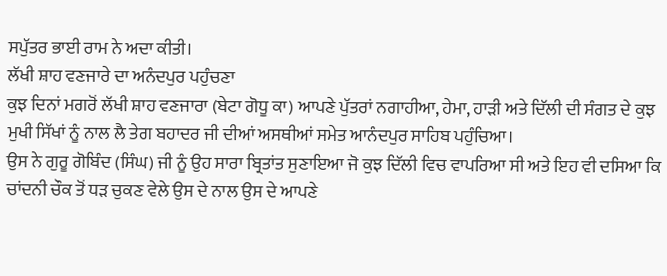ਸਪੁੱਤਰ ਭਾਈ ਰਾਮ ਨੇ ਅਦਾ ਕੀਤੀ।
ਲੱਖੀ ਸ਼ਾਹ ਵਣਜਾਰੇ ਦਾ ਅਨੰਦਪੁਰ ਪਹੁੰਚਣਾ
ਕੁਝ ਦਿਨਾਂ ਮਗਰੋਂ ਲੱਖੀ ਸ਼ਾਹ ਵਣਜਾਰਾ (ਬੇਟਾ ਗੋਧੂ ਕਾ) ਆਪਣੇ ਪੁੱਤਰਾਂ ਨਗਾਹੀਆ, ਹੇਮਾ, ਹਾੜੀ ਅਤੇ ਦਿੱਲੀ ਦੀ ਸੰਗਤ ਦੇ ਕੁਝ ਮੁਖੀ ਸਿੱਖਾਂ ਨੂੰ ਨਾਲ ਲੈ ਤੇਗ ਬਹਾਦਰ ਜੀ ਦੀਆਂ ਅਸਥੀਆਂ ਸਮੇਤ ਆਨੰਦਪੁਰ ਸਾਹਿਬ ਪਹੁੰਚਿਆ।
ਉਸ ਨੇ ਗੁਰੂ ਗੋਬਿੰਦ (ਸਿੰਘ) ਜੀ ਨੂੰ ਉਹ ਸਾਰਾ ਬ੍ਰਿਤਾਂਤ ਸੁਣਾਇਆ ਜੋ ਕੁਝ ਦਿੱਲੀ ਵਿਚ ਵਾਪਰਿਆ ਸੀ ਅਤੇ ਇਹ ਵੀ ਦਸਿਆ ਕਿ ਚਾਂਦਨੀ ਚੌਕ ਤੋਂ ਧੜ ਚੁਕਣ ਵੇਲੇ ਉਸ ਦੇ ਨਾਲ ਉਸ ਦੇ ਆਪਣੇ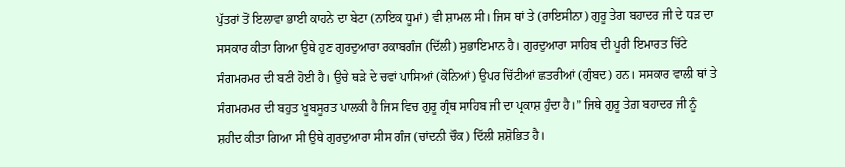ਪੁੱਤਰਾਂ ਤੋਂ ਇਲਾਵਾ ਭਾਈ ਕਾਹਨੇ ਦਾ ਬੇਟਾ (ਨਾਇਕ ਧੂਮਾਂ) ਵੀ ਸ਼ਾਮਲ ਸੀ। ਜਿਸ ਥਾਂ ਤੇ (ਰਾਇਸੀਨਾ) ਗੁਰੂ ਤੇਗ ਬਹਾਦਰ ਜੀ ਦੇ ਧੜ ਦਾ ਸਸਕਾਰ ਕੀਤਾ ਗਿਆ ਉਥੇ ਹੁਣ ਗੁਰਦੁਆਰਾ ਰਕਾਬਗੰਜ (ਦਿੱਲੀ) ਸੁਭਾਇਮਾਨ ਹੈ। ਗੁਰਦੁਆਰਾ ਸਾਹਿਬ ਦੀ ਪੂਰੀ ਇਮਾਰਤ ਚਿੱਟੇ ਸੰਗਮਰਮਰ ਦੀ ਬਣੀ ਹੋਈ ਹੈ। ਉਚੇ ਥੜੇ ਦੇ ਚਵਾਂ ਪਾਸਿਆਂ (ਕੋਨਿਆਂ) ਉਪਰ ਚਿੱਟੀਆਂ ਛਤਰੀਆਂ (ਗੁੰਬਦ) ਹਨ। ਸਸਕਾਰ ਵਾਲੀ ਥਾਂ ਤੇ ਸੰਗਮਰਮਰ ਦੀ ਬਹੁਤ ਖੂਬਸੂਰਤ ਪਾਲਕੀ ਹੈ ਜਿਸ ਵਿਚ ਗੁਰੂ ਗ੍ਰੰਥ ਸਾਹਿਬ ਜੀ ਦਾ ਪ੍ਰਕਾਸ਼ ਹੁੰਦਾ ਹੈ।” ਜਿਥੇ ਗੁਰੂ ਤੇਗ਼ ਬਹਾਦਰ ਜੀ ਨੂੰ ਸ਼ਹੀਦ ਕੀਤਾ ਗਿਆ ਸੀ ਉਥੇ ਗੁਰਦੁਆਰਾ ਸੀਸ ਗੰਜ (ਚਾਂਦਨੀ ਚੌਕ) ਦਿੱਲੀ ਸ਼ਸ਼ੋਭਿਤ ਹੈ।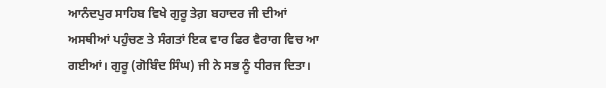ਆਨੰਦਪੁਰ ਸਾਹਿਬ ਵਿਖੇ ਗੁਰੂ ਤੇਗ਼ ਬਹਾਦਰ ਜੀ ਦੀਆਂ ਅਸਥੀਆਂ ਪਹੁੰਚਣ ਤੇ ਸੰਗਤਾਂ ਇਕ ਵਾਰ ਫਿਰ ਵੈਰਾਗ ਵਿਚ ਆ ਗਈਆਂ। ਗੁਰੂ (ਗੋਬਿੰਦ ਸਿੰਘ) ਜੀ ਨੇ ਸਭ ਨੂੰ ਧੀਰਜ ਦਿਤਾ।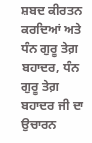ਸ਼ਬਦ ਕੀਰਤਨ ਕਰਦਿਆਂ ਅਤੇ ਧੰਨ ਗੁਰੂ ਤੇਗ਼ ਬਹਾਦਰ, ਧੰਨ ਗੁਰੂ ਤੇਗ਼ ਬਹਾਦਰ ਜੀ ਦਾ ਉਚਾਰਨ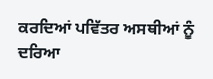ਕਰਦਿਆਂ ਪਵਿੱਤਰ ਅਸਥੀਆਂ ਨੂੰ ਦਰਿਆ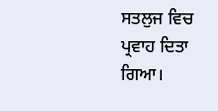ਸਤਲੁਜ ਵਿਚ ਪ੍ਰਵਾਹ ਦਿਤਾ ਗਿਆ।